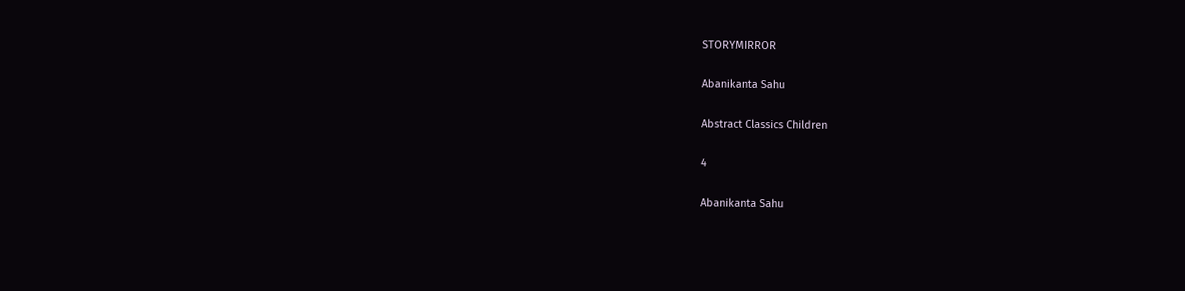STORYMIRROR

Abanikanta Sahu

Abstract Classics Children

4

Abanikanta Sahu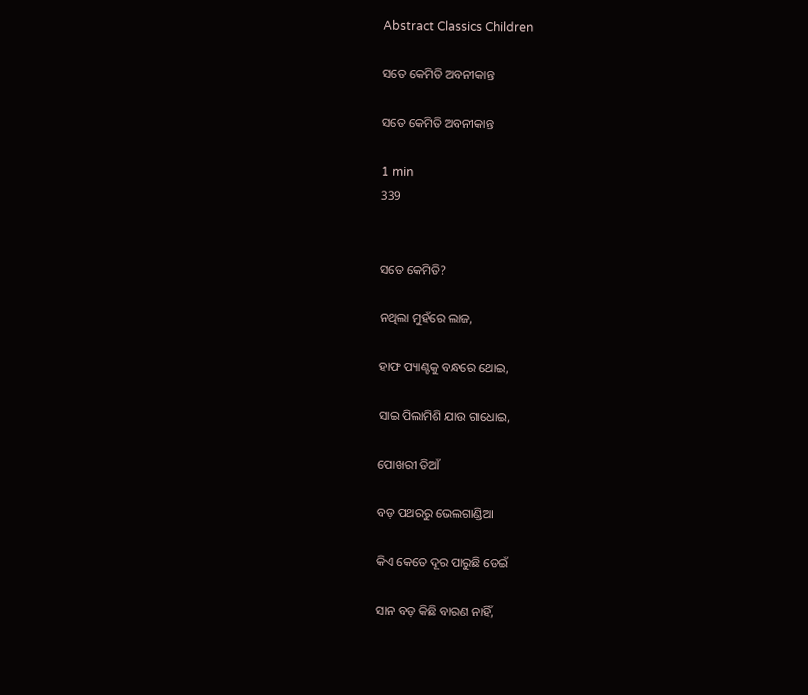Abstract Classics Children

ସତେ କେମିତି ଅବନୀକାନ୍ତ

ସତେ କେମିତି ଅବନୀକାନ୍ତ

1 min
339


ସତେ କେମିତି?

ନଥିଲା ମୁହଁରେ ଲାଜ,

ହାଫ ପ୍ୟାଣ୍ଟକୁ ବନ୍ଧରେ ଥୋଇ,

ସାଇ ପିଲାମିଶି ଯାଉ ଗାଧୋଇ,

ପୋଖରୀ ଡିଆଁ

ବଡ଼ ପଥରରୁ ଭେଲଗାଣ୍ଡିଆ

କିଏ କେତେ ଦୂର ପାରୁଛି ଡେଇଁ

ସାନ ବଡ଼ କିଛି ବାରଣ ନାହିଁ,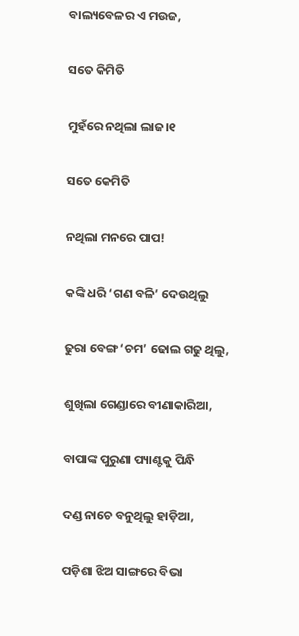ବାଲ୍ୟବେଳର ଏ ମଉଜ,

ସତେ କିମିତି

ମୁହଁରେ ନଥିଲା ଲାଜ।୧

ସତେ କେମିତି

ନଥିଲା ମନରେ ପାପ!

କଙ୍କି ଧରି ‘ଗଣ ବଳି’ ଦେଉଥିଲୁ

ଢୁରା ବେଙ୍ଗ ‘ଚମ’ ଢୋଲ ଗଢୁ ଥିଲୁ,

ଶୁଖିଲା ଗେଣ୍ଡାରେ ବୀଣାକାରିଆ,

ବାପାଙ୍କ ପୁରୁଣା ପ୍ୟାଣ୍ଟକୁ ପିନ୍ଧି

ଦଣ୍ଡ ନାଚେ ବନୁଥିଲୁ ହାଡ଼ିଆ,

ପଡ଼ିଶା ଝିଅ ସାଙ୍ଗରେ ବିଭା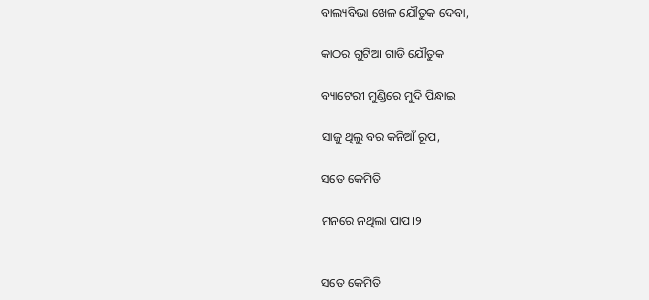ବାଲ୍ୟବିଭା ଖେଳ ଯୌତୁକ ଦେବା,

କାଠର ଗୁଟିଆ ଗାଡି ଯୌତୁକ

ବ୍ୟାଟେରୀ ମୁଣ୍ଡିରେ ମୁଦି ପିନ୍ଧାଇ

ସାଜୁ ଥିଲୁ ବର କନିଆଁ ରୂପ,

ସତେ କେମିତି

ମନରେ ନଥିଲା ପାପ।୨


ସତେ କେମିତି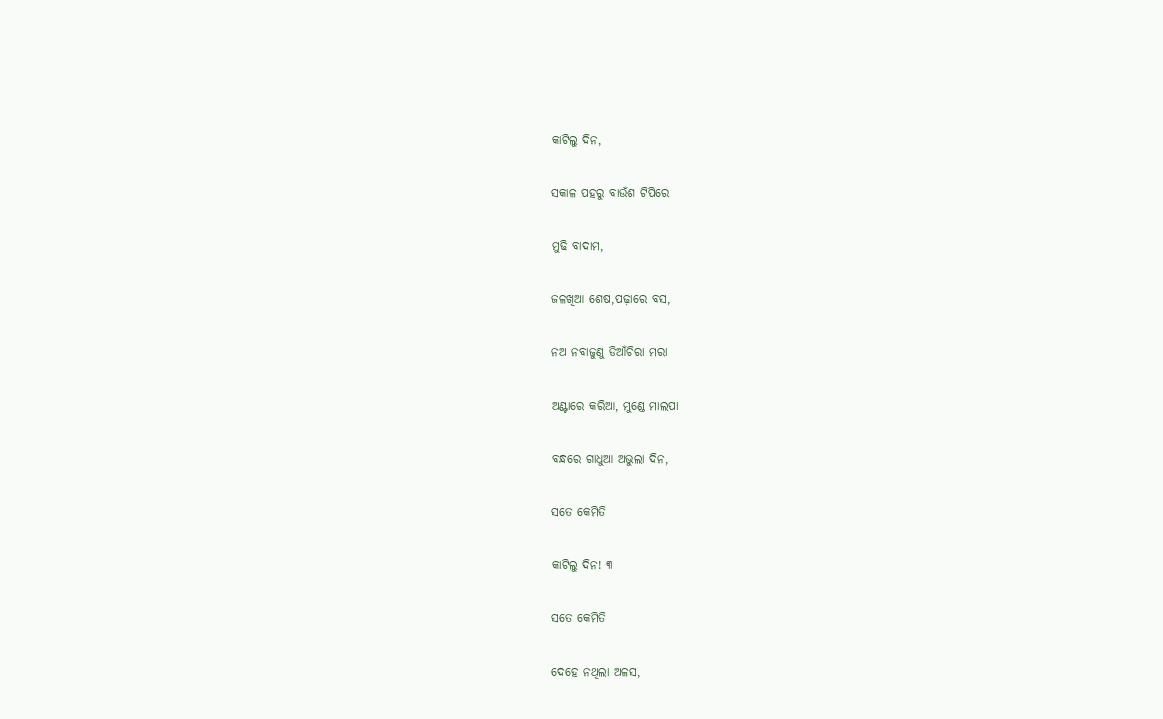କାଟିଲୁ ଦିନ,

ସକାଳ ପହରୁ ବାଉଁଶ ଟିପିରେ

ମୁଢି ବାଦାମ,

ଜଳଖିଆ ଶେଷ,ପଢ଼ାରେ ବସ,

ନଅ ନବାଜୁଣୁ ଡିଆଁଚିରା ମରା

ଅଣ୍ଟାରେ କରିଆ, ମୁଣ୍ଡେ ମାଲପା

ବନ୍ଧରେ ଗାଧୁଆ ଅଭୁଲା ଦିନ,

ସତେ କେମିତି

କାଟିଲୁ ଦିନ! ୩

ସତେ କେମିତି

ଦେହେ ନଥିଲା ଅଳସ,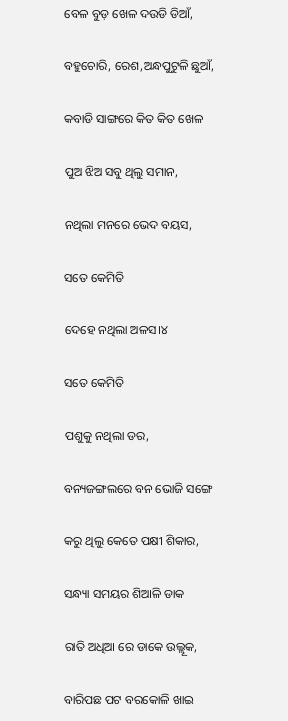ବେଳ ବୁଡ଼ ଖେଳ ଦଉଡି ଡିଆଁ,

ବହୁଚୋରି, ରେଶ,ଅନ୍ଧପୁଟୁଳି ଛୁଆଁ,

କବାଡି ସାଙ୍ଗରେ କିତ କିତ ଖେଳ

ପୁଅ ଝିଅ ସବୁ ଥିଲୁ ସମାନ,

ନଥିଲା ମନରେ ଭେଦ ବୟସ,

ସତେ କେମିତି

ଦେହେ ନଥିଲା ଅଳସ।୪

ସତେ କେମିତି

ପଶୁକୁ ନଥିଲା ଡର,

ବନ୍ୟଜଙ୍ଗଲରେ ବନ ଭୋଜି ସଙ୍ଗେ

କରୁ ଥିଲୁ କେତେ ପକ୍ଷୀ ଶିକାର,

ସନ୍ଧ୍ୟା ସମୟର ଶିଆଳି ଡାକ

ରାତି ଅଧିଆ ରେ ଡାକେ ଉଲ୍ଲୂକ,

ବାରିପଛ ପଟ ବରକୋଳି ଖାଇ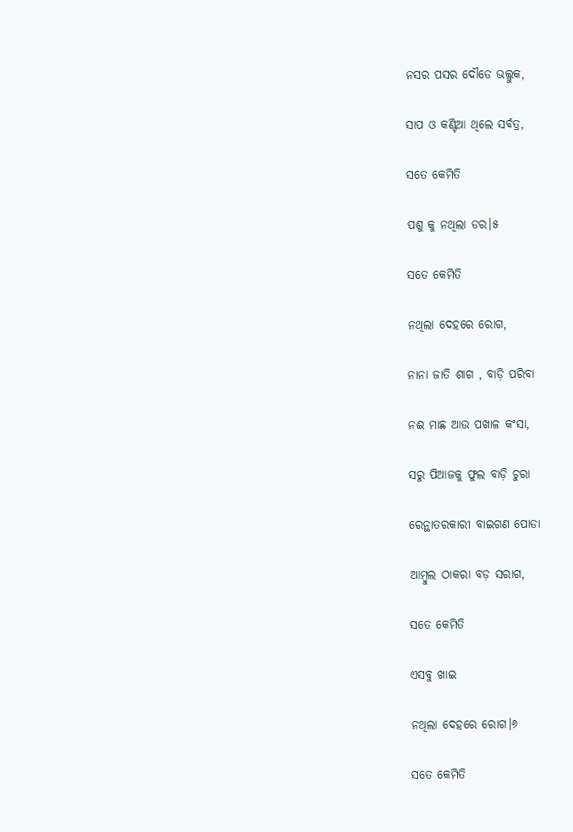ନସର ପସର ଦୌଡେ ଭଲ୍ଲୁକ,

ସାପ ଓ କଣ୍ଟିଆ ଥିଲେ ସର୍ବତ୍ର,

ସତେ କେମିତି

ପଶୁ କୁ ନଥିଲା ଡର।୫

ସତେ କେମିତି

ନଥିଲା ଦେହରେ ରୋଗ,

ନାନା ଜାତି ଶାଗ , ବାଡ଼ି ପରିବା

ନଈ ମାଛ ଆଉ ପଖାଳ କଂସା,

ସରୁ ପିଆଜକୁ ଫୁଲ ବାଡ଼ି ଚୁରା

ରେନ୍ଥାତରକାରୀ ବାଇଗଣ ପୋଡା

ଆମ୍ବୁଲ ଠାକରା ବଡ଼ ସରାଗ,

ସତେ କେମିତି

ଏସବୁ ଖାଇ

ନଥିଲା ଦେହରେ ରୋଗ।୬

ସତେ କେମିତି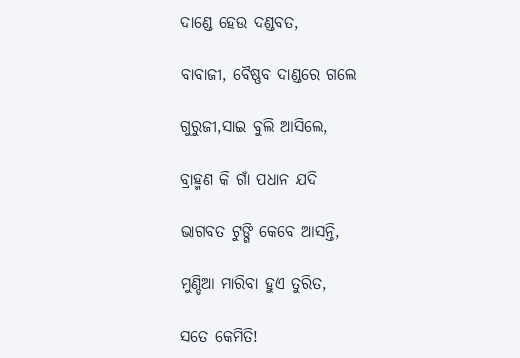ଦାଣ୍ଡେ ହେଉ ଦଣ୍ଡବତ,

ବାବାଜୀ, ବୈଷ୍ଣବ ଦାଣ୍ଡରେ ଗଲେ

ଗୁରୁଜୀ,ସାଇ ବୁଲି ଆସିଲେ,

ବ୍ରାହ୍ମଣ କି ଗାଁ ପଧାନ ଯଦି

ଭାଗବତ ଟୁଙ୍ଗି କେବେ ଆସନ୍ତି,

ମୁଣ୍ଡିଆ ମାରିବା ହୁଏ ତୁରିତ,

ସତେ କେମିତି!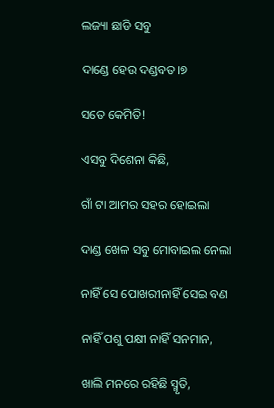ଲଜ୍ୟା ଛାଡି ସବୁ

ଦାଣ୍ଡେ ହେଉ ଦଣ୍ଡବତ।୭

ସତେ କେମିତି!

ଏସବୁ ଦିଶେନା କିଛି,

ଗାଁ ଟା ଆମର ସହର ହୋଇଲା

ଦାଣ୍ଡ ଖେଳ ସବୁ ମୋବାଇଲ ନେଲା

ନାହିଁ ସେ ପୋଖରୀନାହିଁ ସେଇ ବଣ

ନାହିଁ ପଶୁ ପକ୍ଷୀ ନାହିଁ ସନମାନ,

ଖାଲି ମନରେ ରହିଛି ସ୍ମୃତି,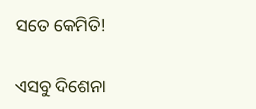ସତେ କେମିତି!

ଏସବୁ ଦିଶେନା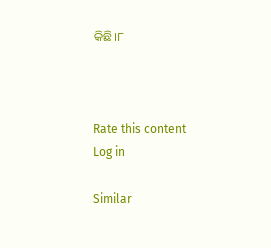କିଛି।୮



Rate this content
Log in

Similar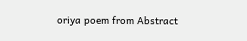oriya poem from Abstract